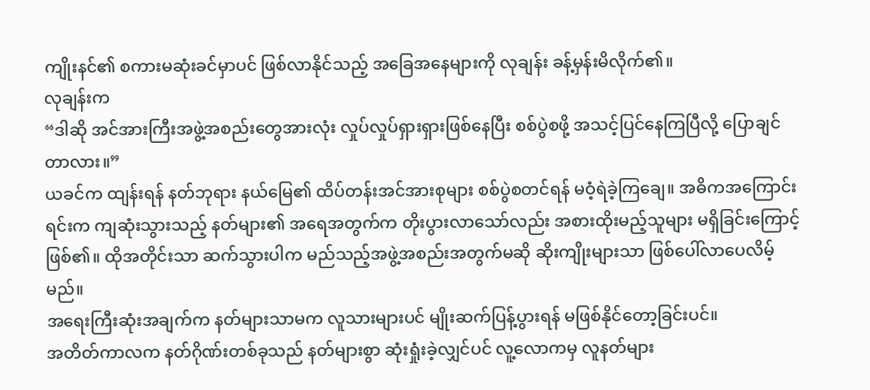ကျိုးနင်၏ စကားမဆုံးခင်မှာပင် ဖြစ်လာနိုင်သည့် အခြေအနေများကို လုချန်း ခန့်မှန်းမိလိုက်၏။
လုချန်းက
“ဒါဆို အင်အားကြီးအဖွဲ့အစည်းတွေအားလုံး လှုပ်လှုပ်ရှားရှားဖြစ်နေပြီး စစ်ပွဲစဖို့ အသင့်ပြင်နေကြပြီလို့ ပြောချင်တာလား။”
ယခင်က ထျန်းရန် နတ်ဘုရား နယ်မြေ၏ ထိပ်တန်းအင်အားစုများ စစ်ပွဲစတင်ရန် မဝံ့ရဲခဲ့ကြချေ။ အဓိကအကြောင်းရင်းက ကျဆုံးသွားသည့် နတ်များ၏ အရေအတွက်က တိုးပွားလာသော်လည်း အစားထိုးမည့်သူများ မရှိခြင်းကြောင့် ဖြစ်၏။ ထိုအတိုင်းသာ ဆက်သွားပါက မည်သည့်အဖွဲ့အစည်းအတွက်မဆို ဆိုးကျိုးများသာ ဖြစ်ပေါ်လာပေလိမ့်မည်။
အရေးကြီးဆုံးအချက်က နတ်များသာမက လူသားများပင် မျိုးဆက်ပြန့်ပွားရန် မဖြစ်နိုင်တော့ခြင်းပင်။
အတိတ်ကာလက နတ်ဂိုဏ်းတစ်ခုသည် နတ်များစွာ ဆုံးရှုံးခဲ့လျှင်ပင် လူ့လောကမှ လူနတ်များ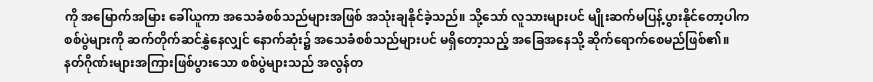ကို အမြောက်အမြား ခေါ်ယူကာ အသေခံစစ်သည်များအဖြစ် အသုံးချနိုင်ခဲ့သည်။ သို့သော် လူသားများပင် မျိုးဆက်မပြန့်ပွားနိုင်တော့ပါက စစ်ပွဲများကို ဆက်တိုက်ဆင်နွှဲနေလျှင် နောက်ဆုံး၌ အသေခံစစ်သည်များပင် မရှိတော့သည့် အခြေအနေသို့ ဆိုက်ရောက်စေမည်ဖြစ်၏။
နတ်ဂိုဏ်းများအကြားဖြစ်ပွားသော စစ်ပွဲများသည် အလွန်တ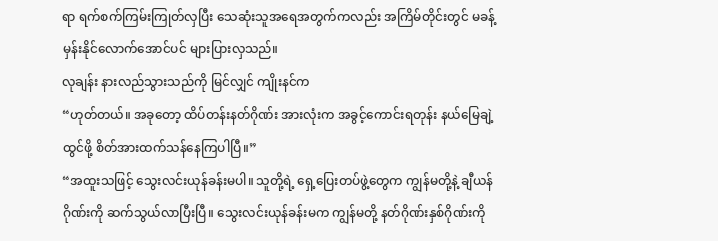ရာ ရက်စက်ကြမ်းကြုတ်လှပြီး သေဆုံးသူအရေအတွက်ကလည်း အကြိမ်တိုင်းတွင် မခန့်မှန်းနိုင်လောက်အောင်ပင် များပြားလှသည်။
လုချန်း နားလည်သွားသည်ကို မြင်လျှင် ကျိုးနင်က
“ဟုတ်တယ်။ အခုတော့ ထိပ်တန်းနတ်ဂိုဏ်း အားလုံးက အခွင့်ကောင်းရတုန်း နယ်မြေချဲ့ထွင်ဖို့ စိတ်အားထက်သန်နေကြပါပြီ။”
“အထူးသဖြင့် သွေးလင်းယုန်ခန်းမပါ။ သူတို့ရဲ့ ရှေ့ပြေးတပ်ဖွဲ့တွေက ကျွန်မတို့နဲ့ ချီယန်ဂိုဏ်းကို ဆက်သွယ်လာပြီးပြီ။ သွေးလင်းယုန်ခန်းမက ကျွန်မတို့ နတ်ဂိုဏ်းနှစ်ဂိုဏ်းကို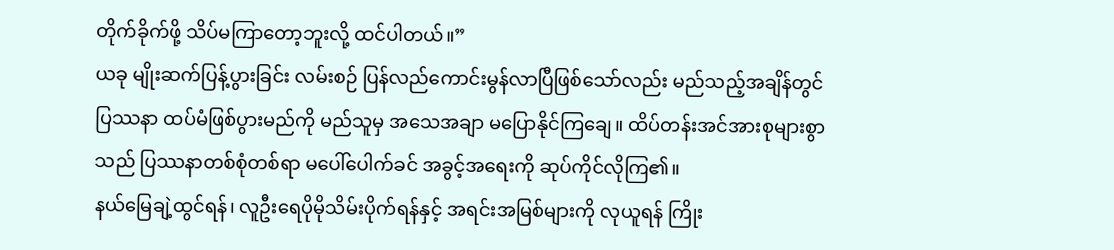တိုက်ခိုက်ဖို့ သိပ်မကြာတော့ဘူးလို့ ထင်ပါတယ်။”
ယခု မျိုးဆက်ပြန့်ပွားခြင်း လမ်းစဉ် ပြန်လည်ကောင်းမွန်လာပြီဖြစ်သော်လည်း မည်သည့်အချိန်တွင် ပြဿနာ ထပ်မံဖြစ်ပွားမည်ကို မည်သူမှ အသေအချာ မပြောနိုင်ကြချေ။ ထိပ်တန်းအင်အားစုများစွာသည် ပြဿနာတစ်စုံတစ်ရာ မပေါ်ပေါက်ခင် အခွင့်အရေးကို ဆုပ်ကိုင်လိုကြ၏။
နယ်မြေချဲ့ထွင်ရန်၊ လူဦးရေပိုမိုသိမ်းပိုက်ရန်နှင့် အရင်းအမြစ်များကို လုယူရန် ကြိုး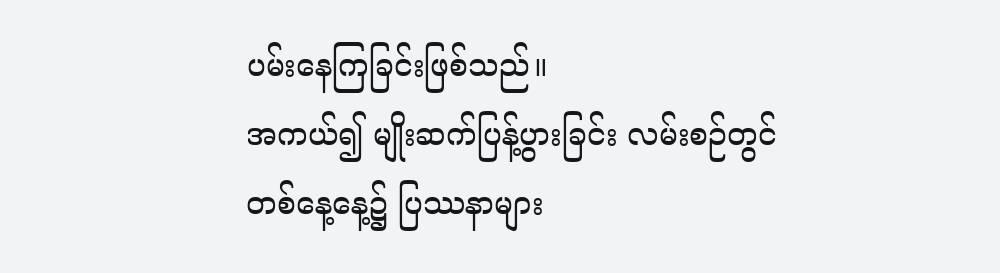ပမ်းနေကြခြင်းဖြစ်သည်။
အကယ်၍ မျိုးဆက်ပြန့်ပွားခြင်း လမ်းစဉ်တွင် တစ်နေ့နေ့၌ ပြဿနာများ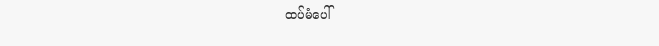ထပ်မံပေါ်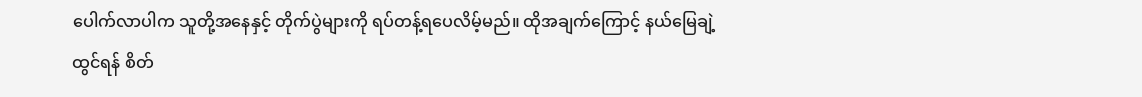ပေါက်လာပါက သူတို့အနေနှင့် တိုက်ပွဲများကို ရပ်တန့်ရပေလိမ့်မည်။ ထိုအချက်ကြောင့် နယ်မြေချဲ့ထွင်ရန် စိတ်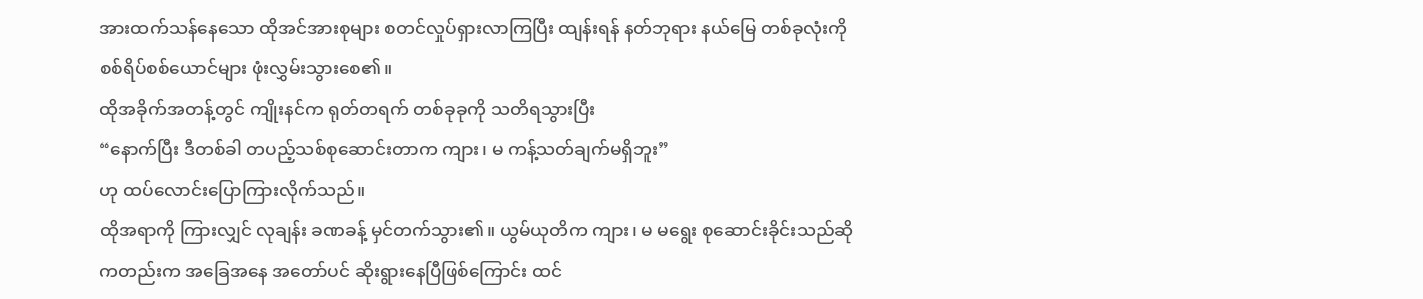အားထက်သန်နေသော ထိုအင်အားစုများ စတင်လှုပ်ရှားလာကြပြီး ထျန်းရန် နတ်ဘုရား နယ်မြေ တစ်ခုလုံးကို စစ်ရိပ်စစ်ယောင်များ ဖုံးလွှမ်းသွားစေ၏။
ထိုအခိုက်အတန့်တွင် ကျိုးနင်က ရုတ်တရက် တစ်ခုခုကို သတိရသွားပြီး
“နောက်ပြီး ဒီတစ်ခါ တပည့်သစ်စုဆောင်းတာက ကျား၊ မ ကန့်သတ်ချက်မရှိဘူး”
ဟု ထပ်လောင်းပြောကြားလိုက်သည်။
ထိုအရာကို ကြားလျှင် လုချန်း ခဏခန့် မှင်တက်သွား၏။ ယွမ်ယုတိက ကျား၊ မ မရွေး စုဆောင်းခိုင်းသည်ဆိုကတည်းက အခြေအနေ အတော်ပင် ဆိုးရွားနေပြီဖြစ်ကြောင်း ထင်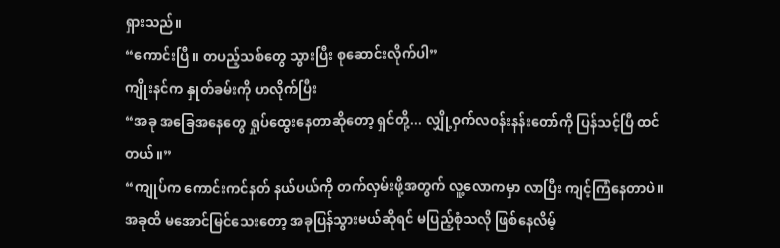ရှားသည်။
“ကောင်းပြီ။ တပည့်သစ်တွေ သွားပြီး စုဆောင်းလိုက်ပါ”
ကျိုးနင်က နှုတ်ခမ်းကို ဟလိုက်ပြီး
“အခု အခြေအနေတွေ ရှုပ်ထွေးနေတာဆိုတော့ ရှင်တို့... လျှို့ဝှက်လဝန်းနန်းတော်ကို ပြန်သင့်ပြီ ထင်တယ်။”
“ကျုပ်က ကောင်းကင်နတ် နယ်ပယ်ကို တက်လှမ်းဖို့အတွက် လူ့လောကမှာ လာပြီး ကျင့်ကြံနေတာပဲ။ အခုထိ မအောင်မြင်သေးတော့ အခုပြန်သွားမယ်ဆိုရင် မပြည့်စုံသလို ဖြစ်နေလိမ့်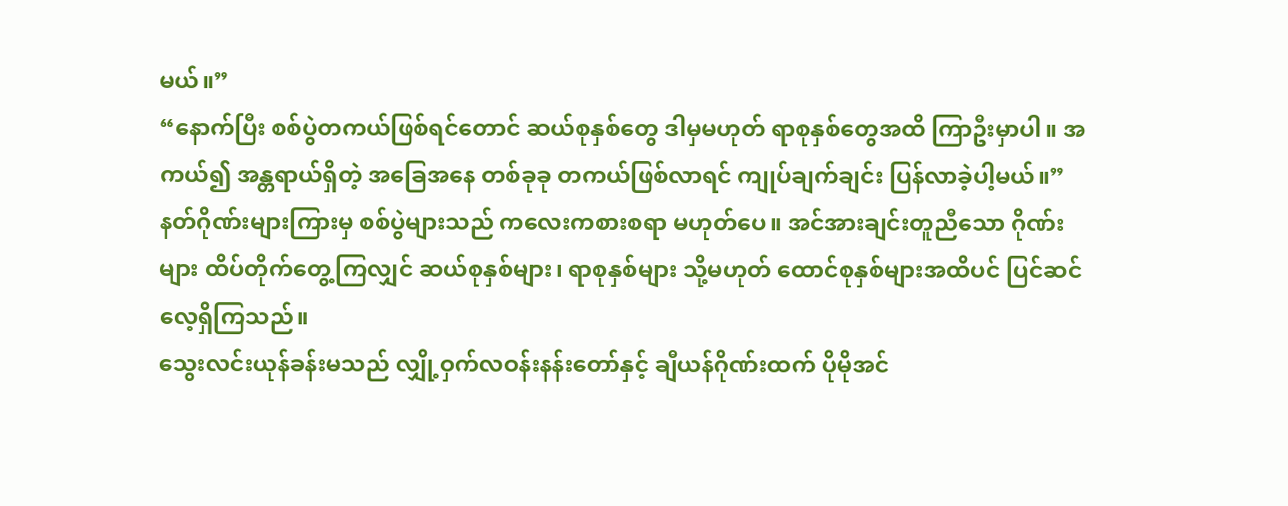မယ်။”
“နောက်ပြီး စစ်ပွဲတကယ်ဖြစ်ရင်တောင် ဆယ်စုနှစ်တွေ ဒါမှမဟုတ် ရာစုနှစ်တွေအထိ ကြာဦးမှာပါ။ အကယ်၍ အန္တရာယ်ရှိတဲ့ အခြေအနေ တစ်ခုခု တကယ်ဖြစ်လာရင် ကျုပ်ချက်ချင်း ပြန်လာခဲ့ပါ့မယ်။”
နတ်ဂိုဏ်းများကြားမှ စစ်ပွဲများသည် ကလေးကစားစရာ မဟုတ်ပေ။ အင်အားချင်းတူညီသော ဂိုဏ်းများ ထိပ်တိုက်တွေ့ကြလျှင် ဆယ်စုနှစ်များ၊ ရာစုနှစ်များ သို့မဟုတ် ထောင်စုနှစ်များအထိပင် ပြင်ဆင်လေ့ရှိကြသည်။
သွေးလင်းယုန်ခန်းမသည် လျှို့ဝှက်လဝန်းနန်းတော်နှင့် ချီယန်ဂိုဏ်းထက် ပိုမိုအင်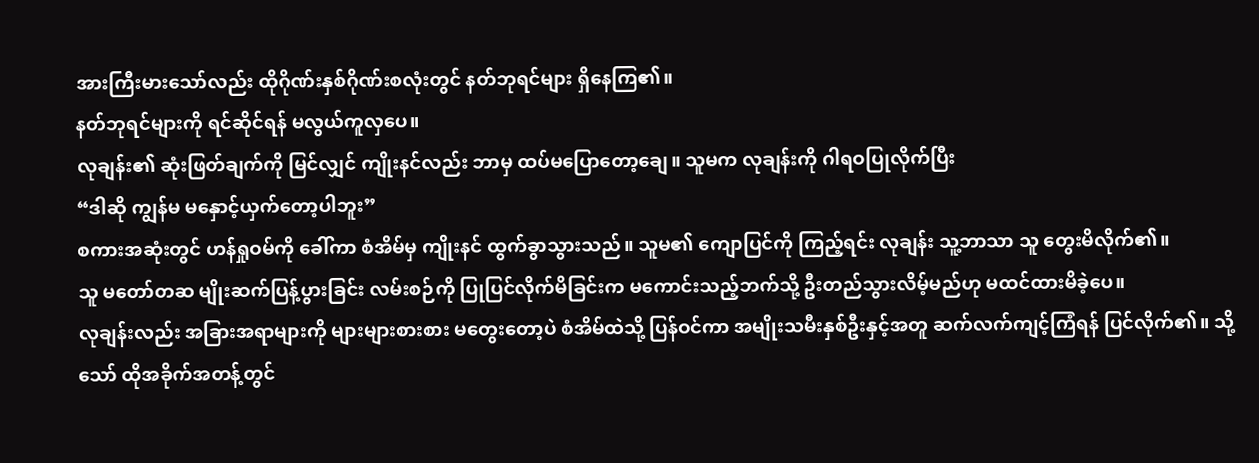အားကြီးမားသော်လည်း ထိုဂိုဏ်းနှစ်ဂိုဏ်းစလုံးတွင် နတ်ဘုရင်များ ရှိနေကြ၏။
နတ်ဘုရင်များကို ရင်ဆိုင်ရန် မလွယ်ကူလှပေ။
လုချန်း၏ ဆုံးဖြတ်ချက်ကို မြင်လျှင် ကျိုးနင်လည်း ဘာမှ ထပ်မပြောတော့ချေ။ သူမက လုချန်းကို ဂါရဝပြုလိုက်ပြီး
“ဒါဆို ကျွန်မ မနှောင့်ယှက်တော့ပါဘူး”
စကားအဆုံးတွင် ဟန်ရှုဝမ်ကို ခေါ်ကာ စံအိမ်မှ ကျိုးနင် ထွက်ခွာသွားသည်။ သူမ၏ ကျောပြင်ကို ကြည့်ရင်း လုချန်း သူ့ဘာသာ သူ တွေးမိလိုက်၏။
သူ မတော်တဆ မျိုးဆက်ပြန့်ပွားခြင်း လမ်းစဉ်ကို ပြုပြင်လိုက်မိခြင်းက မကောင်းသည့်ဘက်သို့ ဦးတည်သွားလိမ့်မည်ဟု မထင်ထားမိခဲ့ပေ။
လုချန်းလည်း အခြားအရာများကို များများစားစား မတွေးတော့ပဲ စံအိမ်ထဲသို့ ပြန်ဝင်ကာ အမျိုးသမီးနှစ်ဦးနှင့်အတူ ဆက်လက်ကျင့်ကြံရန် ပြင်လိုက်၏။ သို့သော် ထိုအခိုက်အတန့်တွင်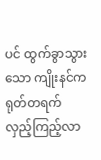ပင် ထွက်ခွာသွားသော ကျိုးနင်က ရုတ်တရက် လှည့်ကြည့်လာ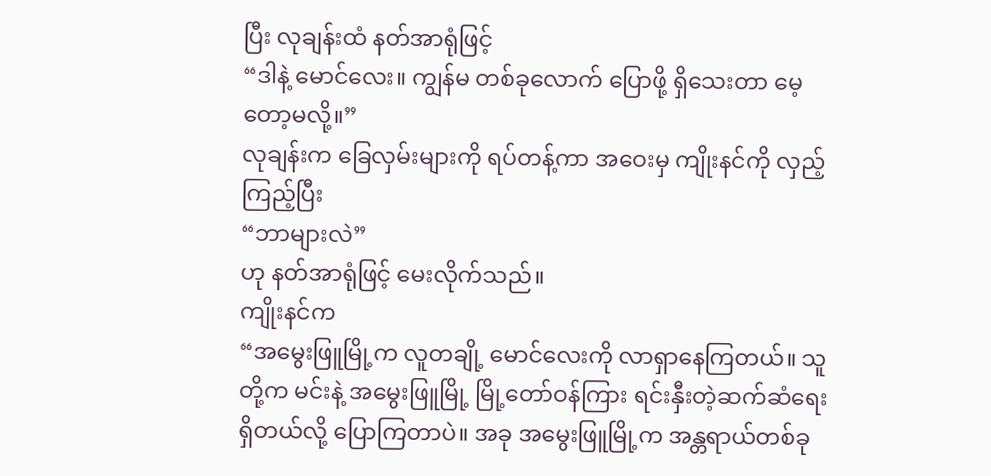ပြီး လုချန်းထံ နတ်အာရုံဖြင့်
“ဒါနဲ့ မောင်လေး။ ကျွန်မ တစ်ခုလောက် ပြောဖို့ ရှိသေးတာ မေ့တော့မလို့။”
လုချန်းက ခြေလှမ်းများကို ရပ်တန့်ကာ အဝေးမှ ကျိုးနင်ကို လှည့်ကြည့်ပြီး
“ဘာများလဲ”
ဟု နတ်အာရုံဖြင့် မေးလိုက်သည်။
ကျိုးနင်က
“အမွေးဖြူမြို့က လူတချို့ မောင်လေးကို လာရှာနေကြတယ်။ သူတို့က မင်းနဲ့ အမွေးဖြူမြို့ မြို့တော်ဝန်ကြား ရင်းနှီးတဲ့ဆက်ဆံရေးရှိတယ်လို့ ပြောကြတာပဲ။ အခု အမွေးဖြူမြို့က အန္တရာယ်တစ်ခု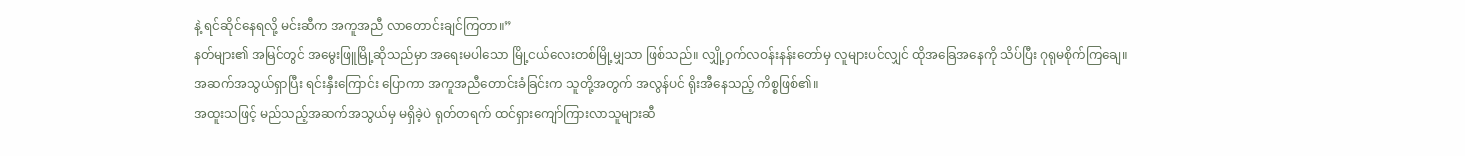နဲ့ ရင်ဆိုင်နေရလို့ မင်းဆီက အကူအညီ လာတောင်းချင်ကြတာ။”
နတ်များ၏ အမြင်တွင် အမွေးဖြူမြို့ဆိုသည်မှာ အရေးမပါသော မြို့ငယ်လေးတစ်မြို့မျှသာ ဖြစ်သည်။ လျှို့ဝှက်လဝန်းနန်းတော်မှ လူများပင်လျှင် ထိုအခြေအနေကို သိပ်ပြီး ဂုရုမစိုက်ကြချေ။
အဆက်အသွယ်ရှာပြီး ရင်းနှီးကြောင်း ပြောကာ အကူအညီတောင်းခံခြင်းက သူတို့အတွက် အလွန်ပင် ရိုးအီနေသည့် ကိစ္စဖြစ်၏။
အထူးသဖြင့် မည်သည့်အဆက်အသွယ်မှ မရှိခဲ့ပဲ ရုတ်တရက် ထင်ရှားကျော်ကြားလာသူများဆီ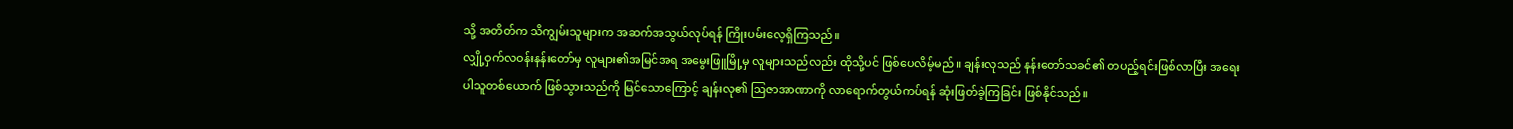သို့ အတိတ်က သိကျွမ်းသူများက အဆက်အသွယ်လုပ်ရန် ကြိုးပမ်းလေ့ရှိကြသည်။
လျှို့ဝှက်လဝန်းနန်းတော်မှ လူများ၏အမြင်အရ အမွေးဖြူမြို့မှ လူများသည်လည်း ထိုသို့ပင် ဖြစ်ပေလိမ့်မည်။ ချန်းလုသည် နန်းတော်သခင်၏ တပည့်ရင်းဖြစ်လာပြီး အရေးပါသူတစ်ယောက် ဖြစ်သွားသည်ကို မြင်သောကြောင့် ချန်းလု၏ ဩဇာအာဏာကို လာရောက်တွယ်ကပ်ရန် ဆုံးဖြတ်ခဲ့ကြခြင်း ဖြစ်နိုင်သည်။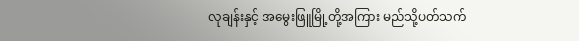လုချန်းနှင့် အမွေးဖြူမြို့တို့အကြား မည်သို့ပတ်သက်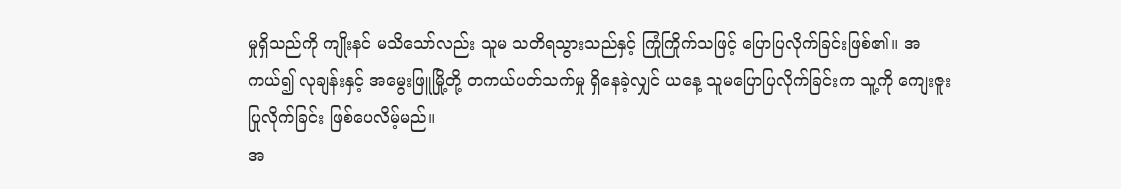မှုရှိသည်ကို ကျိုးနင် မသိသော်လည်း သူမ သတိရသွားသည်နှင့် ကြုံကြိုက်သဖြင့် ပြောပြလိုက်ခြင်းဖြစ်၏။ အကယ်၍ လုချန်းနှင့် အမွေးဖြူမြို့တို့ တကယ်ပတ်သက်မှု ရှိနေခဲ့လျှင် ယနေ့ သူမပြောပြလိုက်ခြင်းက သူ့ကို ကျေးဇူးပြုလိုက်ခြင်း ဖြစ်ပေလိမ့်မည်။
အ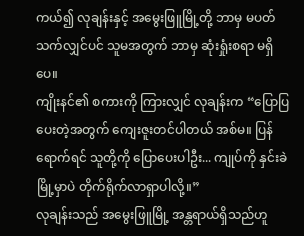ကယ်၍ လုချန်းနှင့် အမွေးဖြူမြို့တို့ ဘာမှ မပတ်သက်လျှင်ပင် သူမအတွက် ဘာမှ ဆုံးရှုံးစရာ မရှိပေ။
ကျိုးနင်၏ စကားကို ကြားလျှင် လုချန်းက “ပြောပြပေးတဲ့အတွက် ကျေးဇူးတင်ပါတယ် အစ်မ။ ပြန်ရောက်ရင် သူတို့ကို ပြောပေးပါဦး... ကျုပ်ကို နှင်းခဲမြို့မှာပဲ တိုက်ရိုက်လာရှာပါလို့။”
လုချန်းသည် အမွေးဖြူမြို့ အန္တရာယ်ရှိသည်ဟူ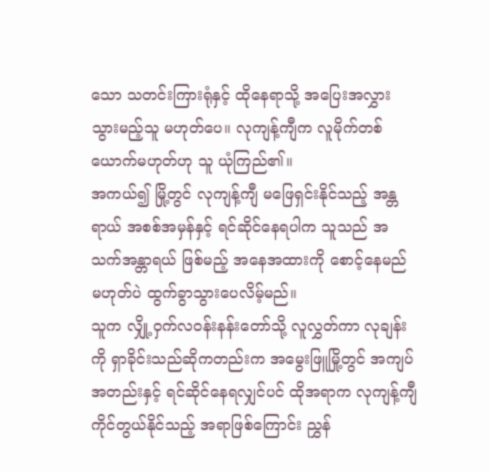သော သတင်းကြားရုံနှင့် ထိုနေရာသို့ အပြေးအလွှား သွားမည့်သူ မဟုတ်ပေ။ လုကျန့်ကျီက လူမိုက်တစ်ယောက်မဟုတ်ဟု သူ ယုံကြည်၏။
အကယ်၍ မြို့တွင် လုကျန့်ကျီ မဖြေရှင်းနိုင်သည့် အန္တရာယ် အစစ်အမှန်နှင့် ရင်ဆိုင်နေရပါက သူသည် အသက်အန္တာရယ် ဖြစ်မည့် အနေအထားကို စောင့်နေမည် မဟုတ်ပဲ ထွက်ခွာသွားပေလိမ့်မည်။
သူက လျှို့ဝှက်လဝန်းနန်းတော်သို့ လူလွှတ်ကာ လုချန်းကို ရှာခိုင်းသည်ဆိုကတည်းက အမွေးဖြူမြို့တွင် အကျပ်အတည်းနှင့် ရင်ဆိုင်နေရလျှင်ပင် ထိုအရာက လုကျန့်ကျီ ကိုင်တွယ်နိုင်သည့် အရာဖြစ်ကြောင်း ညွှန်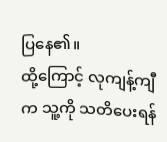ပြနေ၏။
ထို့ကြောင့် လုကျန့်ကျီက သူ့ကို သတိပေးရန်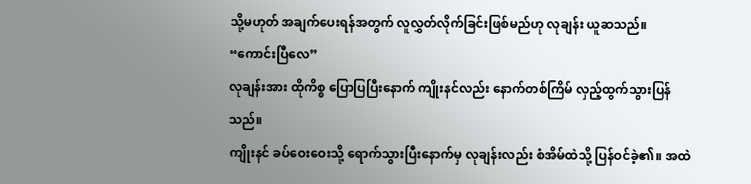သို့မဟုတ် အချက်ပေးရန်အတွက် လူလွှတ်လိုက်ခြင်းဖြစ်မည်ဟု လုချန်း ယူဆသည်။
“ကောင်းပြီလေ”
လုချန်းအား ထိုကိစ္စ ပြောပြပြီးနောက် ကျိုးနင်လည်း နောက်တစ်ကြိမ် လှည့်ထွက်သွားပြန်သည်။
ကျိုးနင် ခပ်ဝေးဝေးသို့ ရောက်သွားပြီးနောက်မှ လုချန်းလည်း စံအိမ်ထဲသို့ ပြန်ဝင်ခဲ့၏။ အထဲ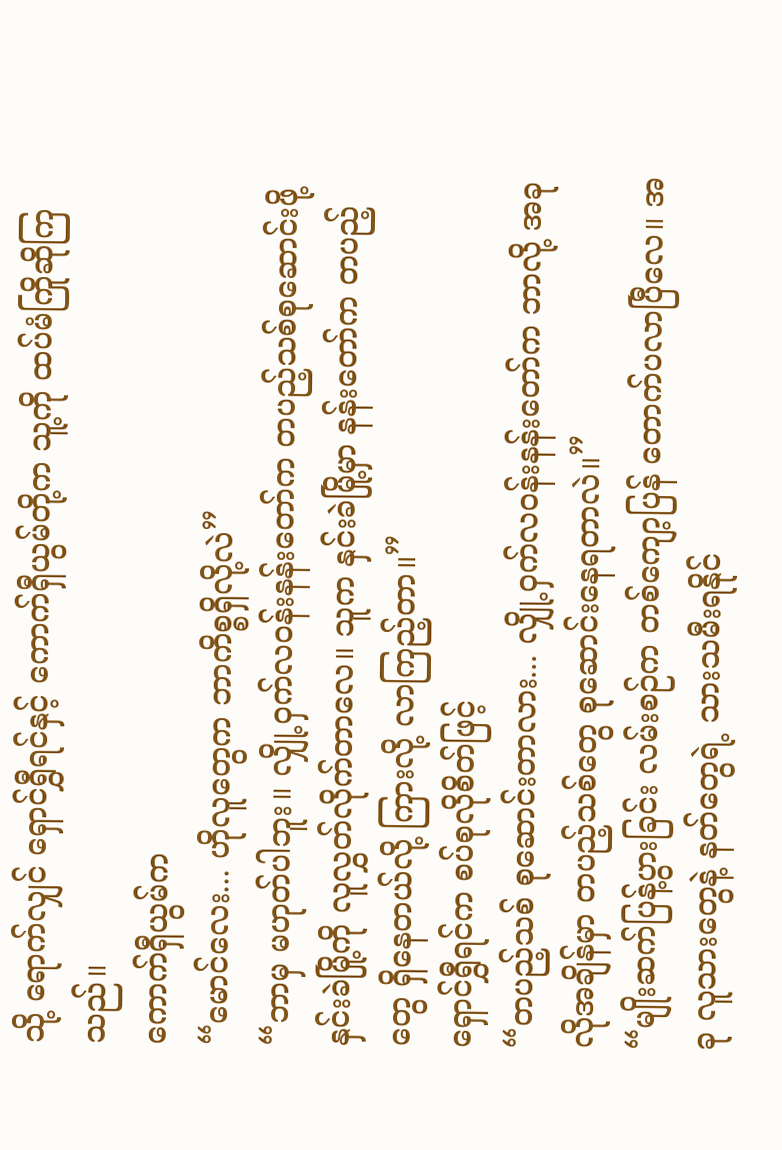သို့ ရောက်လျှင် ရှောင်ရွှီရင်နှင့် ကောက်ရှီယွမ်တို့က သူ့ကို ထပ်မံကြိုဆိုကြသည်။
ကောက်ရှီယွမ်က
“မောင်လေး... ဟိုလူတွေက ဘာကိစ္စရှိလို့လဲ”
“ဘာမှ မဟုတ်ပါဘူး။ လျှို့ဝှက်လဝန်းနန်းတော်က တပည့်သစ်စုဆောင်းဖို့ နှင်းခဲမြို့ကို လူလွှတ်လိုက်တာလေ။ သူက နှင်းခဲမြို့မှာ နန်းတော်က တပည့်တွေ ရှိနေတယ်လို့ ကြားလို့ လာကြည့်တာ။”
ရှောင်ရွှီရင်က စပ်စုလိုစိတ်ဖြင့်
“တပည့်သစ် စုဆောင်းတာလား... လျှို့ဝှက်လဝန်းနန်းတော်က ဘာလို့ အခုလိုအချိန်မှာ တပည့်သစ်တွေ စုဆောင်းနေရတာလဲ။”
“မျိုးဆက်ပြန့်ပွားခြင်း လမ်းစဉ်က တစ်ကျော့ပြန် တောက်ပလာပြီလေ။ အခု လူသားတွေနဲ့ နတ်တွေရဲ့ သားသမီးရနိုင်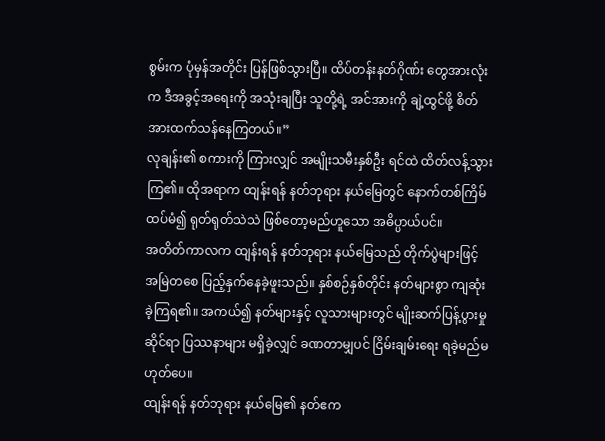စွမ်းက ပုံမှန်အတိုင်း ပြန်ဖြစ်သွားပြီ။ ထိပ်တန်းနတ်ဂိုဏ်း တွေအားလုံးက ဒီအခွင့်အရေးကို အသုံးချပြီး သူတို့ရဲ့ အင်အားကို ချဲ့ထွင်ဖို့ စိတ်အားထက်သန်နေကြတယ်။”
လုချန်း၏ စကားကို ကြားလျှင် အမျိုးသမီးနှစ်ဦး ရင်ထဲ ထိတ်လန့်သွားကြ၏။ ထိုအရာက ထျန်းရန် နတ်ဘုရား နယ်မြေတွင် နောက်တစ်ကြိမ် ထပ်မံ၍ ရုတ်ရုတ်သဲသဲ ဖြစ်တော့မည်ဟူသော အဓိပ္ပာယ်ပင်။
အတိတ်ကာလက ထျန်းရန် နတ်ဘုရား နယ်မြေသည် တိုက်ပွဲများဖြင့် အမြဲတစေ ပြည့်နှက်နေခဲ့ဖူးသည်။ နှစ်စဉ်နှစ်တိုင်း နတ်များစွာ ကျဆုံးခဲ့ကြရ၏။ အကယ်၍ နတ်များနှင့် လူသားများတွင် မျိုးဆက်ပြန့်ပွားမှုဆိုင်ရာ ပြဿနာများ မရှိခဲ့လျှင် ခဏတာမျှပင် ငြိမ်းချမ်းရေး ရခဲ့မည်မဟုတ်ပေ။
ထျန်းရန် နတ်ဘုရား နယ်မြေ၏ နတ်ဧက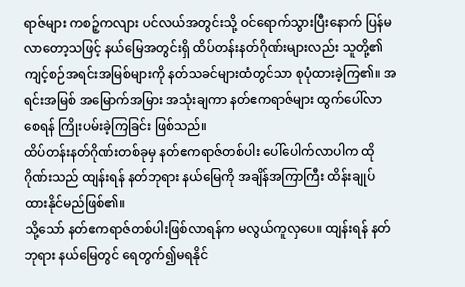ရာဇ်များ ကစဉ့်ကလျား ပင်လယ်အတွင်းသို့ ဝင်ရောက်သွားပြီးနောက် ပြန်မလာတော့သဖြင့် နယ်မြေအတွင်းရှိ ထိပ်တန်းနတ်ဂိုဏ်းများလည်း သူတို့၏ ကျင့်စဉ်အရင်းအမြစ်များကို နတ်သခင်များထံတွင်သာ စုပုံထားခဲ့ကြ၏။ အရင်းအမြစ် အမြောက်အမြား အသုံးချကာ နတ်ဧကရာဇ်များ ထွက်ပေါ်လာစေရန် ကြိုးပမ်းခဲ့ကြခြင်း ဖြစ်သည်။
ထိပ်တန်းနတ်ဂိုဏ်းတစ်ခုမှ နတ်ဧကရာဇ်တစ်ပါး ပေါ်ပေါက်လာပါက ထိုဂိုဏ်းသည် ထျန်းရန် နတ်ဘုရား နယ်မြေကို အချိန်အကြာကြီး ထိန်းချုပ်ထားနိုင်မည်ဖြစ်၏။
သို့သော် နတ်ဧကရာဇ်တစ်ပါးဖြစ်လာရန်က မလွယ်ကူလှပေ။ ထျန်းရန် နတ်ဘုရား နယ်မြေတွင် ရေတွက်၍မရနိုင်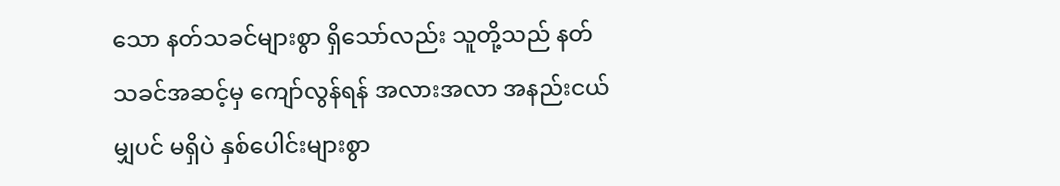သော နတ်သခင်များစွာ ရှိသော်လည်း သူတို့သည် နတ်သခင်အဆင့်မှ ကျော်လွန်ရန် အလားအလာ အနည်းငယ်မျှပင် မရှိပဲ နှစ်ပေါင်းများစွာ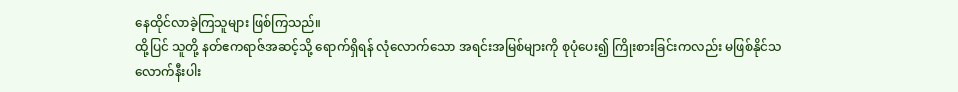နေထိုင်လာခဲ့ကြသူများ ဖြစ်ကြသည်။
ထို့ပြင် သူတို့ နတ်ဧကရာဇ်အဆင့်သို့ ရောက်ရှိရန် လုံလောက်သော အရင်းအမြစ်များကို စုပုံပေး၍ ကြိုးစားခြင်းကလည်း မဖြစ်နိုင်သလောက်နီးပါး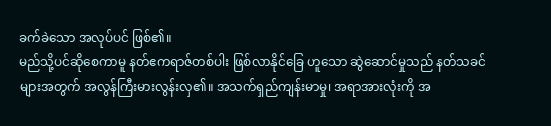ခက်ခဲသော အလုပ်ပင် ဖြစ်၏။
မည်သို့ပင်ဆိုစေကာမူ နတ်ဧကရာဇ်တစ်ပါး ဖြစ်လာနိုင်ခြေ ဟူသော ဆွဲဆောင်မှုသည် နတ်သခင်များအတွက် အလွန်ကြီးမားလွန်းလှ၏။ အသက်ရှည်ကျန်းမာမှု၊ အရာအားလုံးကို အ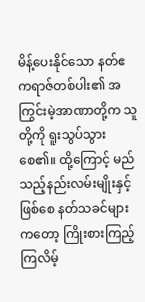မိန့်ပေးနိုင်သော နတ်ဧကရာဇ်တစ်ပါး၏ အကြွင်းမဲ့အာဏာတို့က သူတို့ကို ရူးသွပ်သွားစေ၏။ ထို့ကြောင့် မည်သည့်နည်းလမ်းမျိုးနှင့်ဖြစ်စေ နတ်သခင်များကတော့ ကြိုးစားကြည့်ကြလိမ့်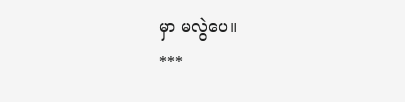မှာ မလွဲပေ။
***